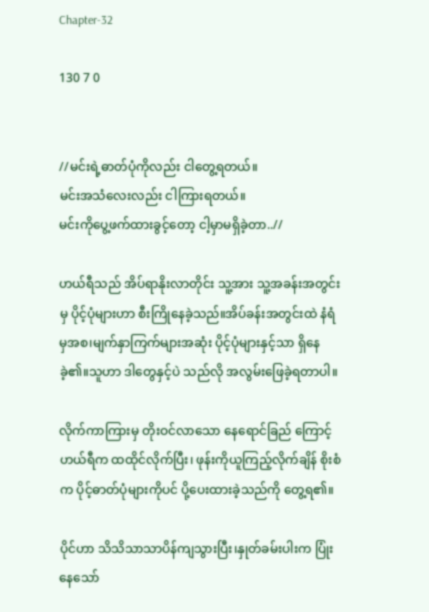Chapter-32

130 7 0


//မင်းရဲ့ဓာတ်ပုံကိုလည်း ငါတွေ့ရတယ်။
မင်းအသံလေးလည်း ငါကြားရတယ်။
မင်းကိုပွေ့ဖက်ထားခွင့်တော့ ငါ့မှာမရှိခဲ့တာ..//

ဟယ်ရီသည် အိပ်ရာနိုးလာတိုင်း သူ့အား သူ့အခန်းအတွင်းမှ ပိုင့်ပုံများဟာ စီးကြိုနေခဲ့သည်။အိပ်ခန်းအတွင်းထဲ နံရံမှအစ၊မျက်နှာကြက်များအဆုံး ပိုင့်ပုံများနှင့်သာ ရှိနေခဲ့၏။သူဟာ ဒါတွေနှင့်ပဲ သည်လို အလွမ်းဖြေခဲ့ရတာပါ။

လိုက်ကာကြားမှ တိုးဝင်လာသော နေရောင်ခြည် ကြောင့် ဟယ်ရီက ထထိုင်လိုက်ပြီး၊ ဖုန်းကိုယူကြည့်လိုက်ချိန် စိုးစံက ပိုင့်ဓာတ်ပုံများကိုပင် ပို့ပေးထားခဲ့သည်ကို တွေ့ရ၏။

ပိုင်ဟာ သိသိသာသာပိန်ကျသွားပြီး၊နှုတ်ခမ်းပါးက ပြုံးနေသော်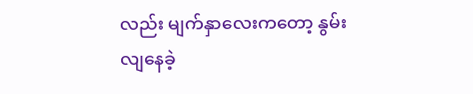လည်း မျက်နှာလေးကတော့ နွမ်းလျနေခဲ့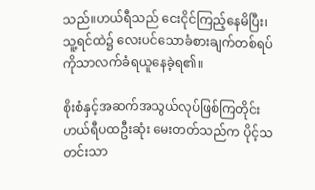သည်။ဟယ်ရီသည် ငေးငိုင်ကြည့်နေမိပြီး၊သူ့ရင်ထဲ၌ လေးပင်သောခံစားချက်တစ်ရပ်ကိုသာလက်ခံရယူနေခဲ့ရ၏။

စိုးစံနှင့်အဆက်အသွယ်လုပ်ဖြစ်ကြတိုင်း ဟယ်ရီပထဦးဆုံး မေးတတ်သည်က ပိုင့်သတင်းသာ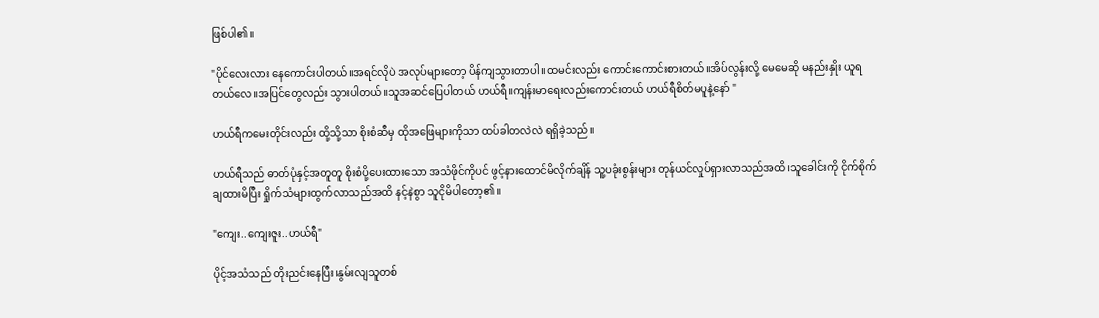ဖြစ်ပါ၏။

"ပိုင်လေးလား နေကောင်းပါတယ်။အရင်လိုပဲ အလုပ်များတော့ ပိန်ကျသွားတာပါ။ထမင်းလည်း ကောင်းကောင်းစားတယ်။အိပ်လွန်းလို့ မေမေဆို မနည်းနှိုး ယူရတယ်လေ။အပြင်တွေလည်း သွားပါတယ်။သူအဆင်ပြေပါတယ် ဟယ်ရီ။ကျန်းမာရေးလည်းကောင်းတယ် ဟယ်ရီစိတ်မပူနဲ့နော် "

ဟယ်ရီကမေးတိုင်းလည်း ထို့သို့သာ စိုးစံဆီမှ ထိုအဖြေများကိုသာ ထပ်ခါတလဲလဲ ရရှိခဲ့သည်။

ဟယ်ရီသည် ဓာတ်ပုံနှင့်အတူတူ စိုးစံပို့ပေးထားသော အသံဖိုင်ကိုပင် ဖွင့်နားထောင်မိလိုက်ချိန် သူ့ပခုံးစွန်းများ တုန်ယင်လှုပ်ရှားလာသည်အထိ၊သူခေါင်းကို ငိုက်စိုက်ချထားမိပြီး ရှိုက်သံများထွက်လာသည်အထိ နင့်နဲစွာ သူငိုမိပါတော့၏။

"ကျေး..ကျေးဇူး..ဟယ်ရီ"

ပိုင့်အသံသည် တိုးညင်းနေပြီး၊နွမ်းလျသူတစ်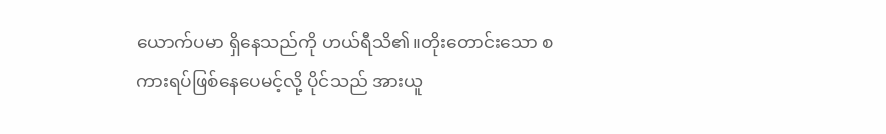ယောက်ပမာ ရှိနေသည်ကို ဟယ်ရီသိ၏။တိုးတောင်းသော စကားရပ်ဖြစ်နေပေမင့်လို့ ပိုင်သည် အားယူ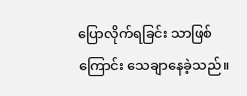ပြောလိုက်ရခြင်း သာဖြစ်ကြောင်း သေချာနေခဲ့သည်။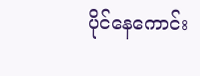ပိုင်နေကောင်း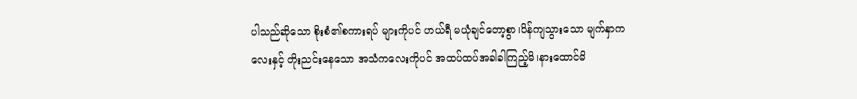ပါသည်ဆိုသော စိုးစံ၏စကားရပ် များကိုပင် ဟယ်ရီ မယုံချင်တော့စွာ၊ပိန်ကျသွားသော မျက်နှာကလေးနှင့် တိုးညင်းနေသော အသံကလေးကိုပင် အထပ်ထပ်အခါခါကြည့်မိ၊နားထောင်မိ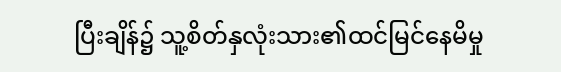ပြီးချိန်၌ သူ့စိတ်နှလုံးသား၏ထင်မြင်နေမိမှု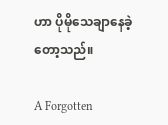ဟာ ပိုမိုသေချာနေခဲ့တော့သည်။

A Forgotten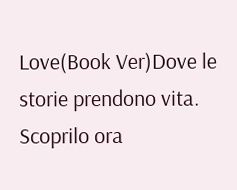Love(Book Ver)Dove le storie prendono vita. Scoprilo ora